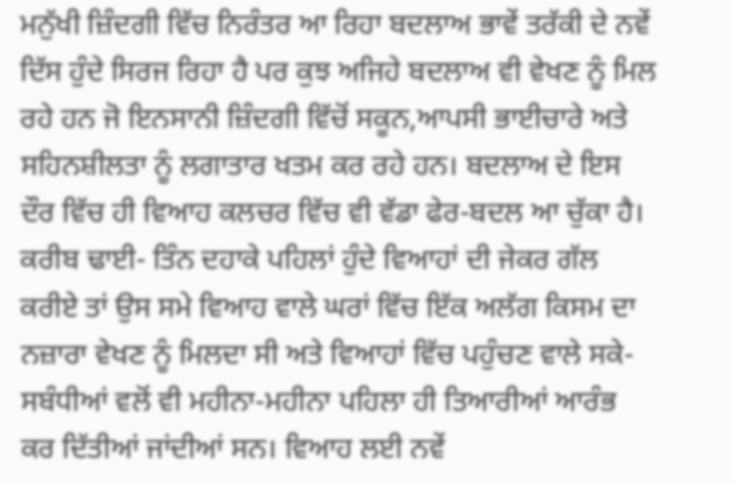ਮਨੁੱਖੀ ਜ਼ਿੰਦਗੀ ਵਿੱਚ ਨਿਰੰਤਰ ਆ ਰਿਹਾ ਬਦਲਾਅ ਭਾਵੇਂ ਤਰੱਕੀ ਦੇ ਨਵੇਂ ਦਿੱਸ ਹੁੰਦੇ ਸਿਰਜ ਰਿਹਾ ਹੈ ਪਰ ਕੁਝ ਅਜਿਹੇ ਬਦਲਾਅ ਵੀ ਵੇਖਣ ਨੂੰ ਮਿਲ ਰਹੇ ਹਨ ਜੋ ਇਨਸਾਨੀ ਜ਼ਿੰਦਗੀ ਵਿੱਚੋਂ ਸਕੂਨ,ਆਪਸੀ ਭਾਈਚਾਰੇ ਅਤੇ ਸਹਿਨਸ਼ੀਲਤਾ ਨੂੰ ਲਗਾਤਾਰ ਖਤਮ ਕਰ ਰਹੇ ਹਨ। ਬਦਲਾਅ ਦੇ ਇਸ ਦੌਰ ਵਿੱਚ ਹੀ ਵਿਆਹ ਕਲਚਰ ਵਿੱਚ ਵੀ ਵੱਡਾ ਫੇਰ-ਬਦਲ ਆ ਚੁੱਕਾ ਹੈ। ਕਰੀਬ ਢਾਈ- ਤਿੰਨ ਦਹਾਕੇ ਪਹਿਲਾਂ ਹੁੰਦੇ ਵਿਆਹਾਂ ਦੀ ਜੇਕਰ ਗੱਲ ਕਰੀਏ ਤਾਂ ਉਸ ਸਮੇ ਵਿਆਹ ਵਾਲੇ ਘਰਾਂ ਵਿੱਚ ਇੱਕ ਅਲੱਗ ਕਿਸਮ ਦਾ ਨਜ਼ਾਰਾ ਵੇਖਣ ਨੂੰ ਮਿਲਦਾ ਸੀ ਅਤੇ ਵਿਆਹਾਂ ਵਿੱਚ ਪਹੁੰਚਣ ਵਾਲੇ ਸਕੇ-ਸਬੰਧੀਆਂ ਵਲੋਂ ਵੀ ਮਹੀਨਾ-ਮਹੀਨਾ ਪਹਿਲਾ ਹੀ ਤਿਆਰੀਆਂ ਆਰੰਭ ਕਰ ਦਿੱਤੀਆਂ ਜਾਂਦੀਆਂ ਸਨ। ਵਿਆਹ ਲਈ ਨਵੇਂ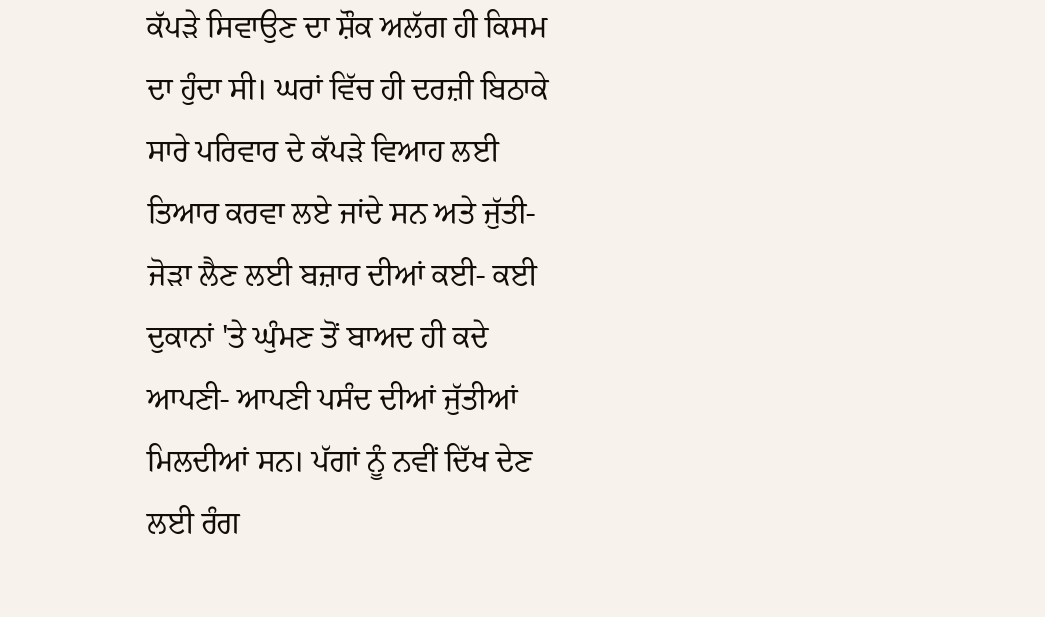ਕੱਪੜੇ ਸਿਵਾਉਣ ਦਾ ਸ਼ੌਕ ਅਲੱਗ ਹੀ ਕਿਸਮ ਦਾ ਹੁੰਦਾ ਸੀ। ਘਰਾਂ ਵਿੱਚ ਹੀ ਦਰਜ਼ੀ ਬਿਠਾਕੇ ਸਾਰੇ ਪਰਿਵਾਰ ਦੇ ਕੱਪੜੇ ਵਿਆਹ ਲਈ ਤਿਆਰ ਕਰਵਾ ਲਏ ਜਾਂਦੇ ਸਨ ਅਤੇ ਜੁੱਤੀ-ਜੋੜਾ ਲੈਣ ਲਈ ਬਜ਼ਾਰ ਦੀਆਂ ਕਈ- ਕਈ ਦੁਕਾਨਾਂ 'ਤੇ ਘੁੰਮਣ ਤੋਂ ਬਾਅਦ ਹੀ ਕਦੇ ਆਪਣੀ- ਆਪਣੀ ਪਸੰਦ ਦੀਆਂ ਜੁੱਤੀਆਂ ਮਿਲਦੀਆਂ ਸਨ। ਪੱਗਾਂ ਨੂੰ ਨਵੀਂ ਦਿੱਖ ਦੇਣ ਲਈ ਰੰਗ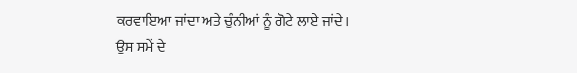ਕਰਵਾਇਆ ਜਾਂਦਾ ਅਤੇ ਚੁੰਨੀਆਂ ਨੂੰ ਗੋਟੇ ਲਾਏ ਜਾਂਦੇ। ਉਸ ਸਮੇਂ ਦੇ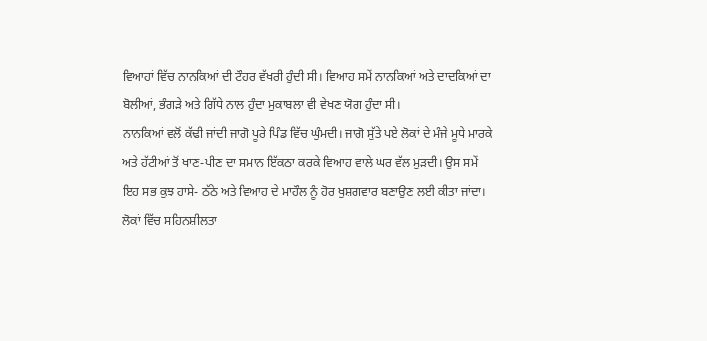ਵਿਆਹਾਂ ਵਿੱਚ ਨਾਨਕਿਆਂ ਦੀ ਟੌਹਰ ਵੱਖਰੀ ਹੁੰਦੀ ਸੀ। ਵਿਆਹ ਸਮੇਂ ਨਾਨਕਿਆਂ ਅਤੇ ਦਾਦਕਿਆਂ ਦਾ ਬੋਲੀਆਂ, ਭੰਗੜੇ ਅਤੇ ਗਿੱਧੇ ਨਾਲ ਹੁੰਦਾ ਮੁਕਾਬਲਾ ਵੀ ਵੇਖਣ ਯੋਗ ਹੁੰਦਾ ਸੀ।
ਨਾਨਕਿਆਂ ਵਲੋਂ ਕੱਢੀ ਜਾਂਦੀ ਜਾਗੋ ਪੂਰੇ ਪਿੰਡ ਵਿੱਚ ਘੁੰਮਦੀ। ਜਾਗੋ ਸੁੱਤੇ ਪਏ ਲੋਕਾਂ ਦੇ ਮੰਜੇ ਮੂਧੇ ਮਾਰਕੇ ਅਤੇ ਹੱਟੀਆਂ ਤੋਂ ਖਾਣ-ਪੀਣ ਦਾ ਸਮਾਨ ਇੱਕਠਾ ਕਰਕੇ ਵਿਆਹ ਵਾਲੇ ਘਰ ਵੱਲ ਮੁੜਦੀ। ਉਸ ਸਮੇਂ ਇਹ ਸਭ ਕੁਝ ਹਾਸੇ- ਠੱਠੇ ਅਤੇ ਵਿਆਹ ਦੇ ਮਾਹੌਲ ਨੂੰ ਹੋਰ ਖੁਸ਼ਗਵਾਰ ਬਣਾਉਣ ਲਈ ਕੀਤਾ ਜਾਂਦਾ। ਲੋਕਾਂ ਵਿੱਚ ਸਹਿਨਸ਼ੀਲਤਾ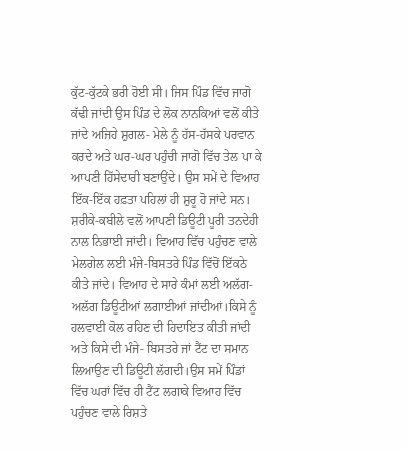ਕੁੱਟ-ਕੁੱਟਕੇ ਭਰੀ ਹੋਈ ਸੀ। ਜਿਸ ਪਿੰਡ ਵਿੱਚ ਜਾਗੋ ਕੱਢੀ ਜਾਂਦੀ ਉਸ ਪਿੰਡ ਦੇ ਲੋਕ ਨਾਨਕਿਆਂ ਵਲੋਂ ਕੀਤੇ ਜਾਂਦੇ ਅਜਿਹੇ ਸ਼ੁਗਲ- ਮੇਲੇ ਨੂੰ ਹੱਸ-ਹੱਸਕੇ ਪਰਵਾਨ ਕਰਦੇ ਅਤੇ ਘਰ-ਘਰ ਪਹੁੰਚੀ ਜਾਗੋ ਵਿੱਚ ਤੇਲ ਪਾ ਕੇ ਆਪਣੀ ਹਿੱਸੇਦਾਰੀ ਬਣਾਉਂਦੇ। ਉਸ ਸਮੇਂ ਦੇ ਵਿਆਹ ਇੱਕ-ਇੱਕ ਹਫ਼ਤਾ ਪਹਿਲਾਂ ਹੀ ਸ਼ੁਰੂ ਹੋ ਜਾਂਦੇ ਸਨ। ਸ਼ਰੀਕੇ-ਕਬੀਲੇ ਵਲੋਂ ਆਪਣੀ ਡਿਊਟੀ ਪੂਰੀ ਤਨਦੇਹੀ ਨਾਲ ਨਿਭਾਈ ਜਾਂਦੀ। ਵਿਆਹ ਵਿੱਚ ਪਹੁੰਚਣ ਵਾਲੇ ਮੇਲਗੇਲ ਲਈ ਮੰਜੇ-ਬਿਸਤਰੇ ਪਿੰਡ ਵਿੱਚੋਂ ਇੱਕਠੇ ਕੀਤੇ ਜਾਂਦੇ। ਵਿਆਹ ਦੇ ਸਾਰੇ ਕੰਮਾਂ ਲਈ ਅਲੱਗ-ਅਲੱਗ ਡਿਊਟੀਆਂ ਲਗਾਈਆਂ ਜਾਂਦੀਆਂ।ਕਿਸੇ ਨੂੰ ਹਲਵਾਈ ਕੋਲ ਰਹਿਣ ਦੀ ਹਿਦਾਇਤ ਕੀਤੀ ਜਾਂਦੀ ਅਤੇ ਕਿਸੇ ਦੀ ਮੰਜੇ- ਬਿਸਤਰੇ ਜਾਂ ਟੈਂਟ ਦਾ ਸਮਾਨ ਲਿਆਉਣ ਦੀ ਡਿਊਟੀ ਲੱਗਦੀ।ਉਸ ਸਮੇਂ ਪਿੰਡਾਂ ਵਿੱਚ ਘਰਾਂ ਵਿੱਚ ਹੀ ਟੈਂਟ ਲਗਾਕੇ ਵਿਆਹ ਵਿੱਚ ਪਹੁੰਚਣ ਵਾਲੇ ਰਿਸ਼ਤੇ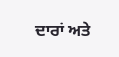ਦਾਰਾਂ ਅਤੇ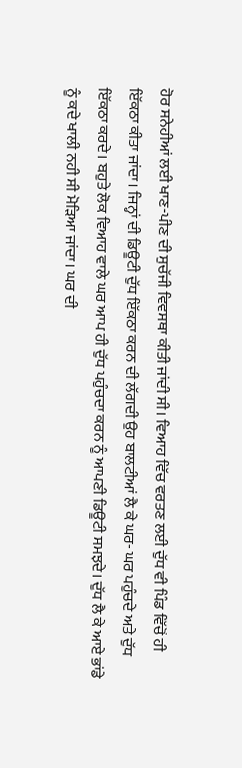ਹੋਰ ਸਨੇਹੀਆਂ ਲਈ ਖਾਣ-ਪੀਣ ਦੀ ਸੁਚੱਜੀ ਵਿਵਸਥਾ ਕੀਤੀ ਜਾਂਦੀ ਸੀ। ਵਿਆਹ ਵਿੱਚ ਵਰਤਣ ਲਈ ਦੁੱਧ ਵੀ ਪਿੰਡ ਵਿੱਚੋਂ ਹੀ ਇੱਕਠਾ ਕੀਤਾ ਜਾਂਦਾ। ਜਿਨ੍ਹਾਂ ਦੀ ਡਿਊਟੀ ਦੁੱਧ ਇੱਕਠਾ ਕਰਨ ਦੀ ਲੱਗਦੀ ਉਹ ਬਾਲਟੀਆਂ ਲੈ ਕੇ ਘਰ- ਘਰ ਪਹੁੰਚਦੇ ਅਤੇ ਦੁੱਧ ਇੱਕਠਾ ਕਰਦੇ। ਬਹੁਤੇ ਲੋਕ ਵਿਆਹ ਵਾਲੇ ਘਰ ਆਪ ਹੀ ਦੁੱਧ ਪਹੁੰਚਦਾ ਕਰਨ ਨੂੰ ਆਪਣੀ ਡਿਊਟੀ ਸਮਝਦੇ। ਦੁੱਧ ਲੈ ਕੇ ਆਏ ਭਾਂਡੇ ਨੂੰ ਕਦੇ ਖਾਲੀ ਨਹੀ ਸੀ ਮੋੜਿਆ ਜਾਂਦਾ। ਘਰ ਦੀ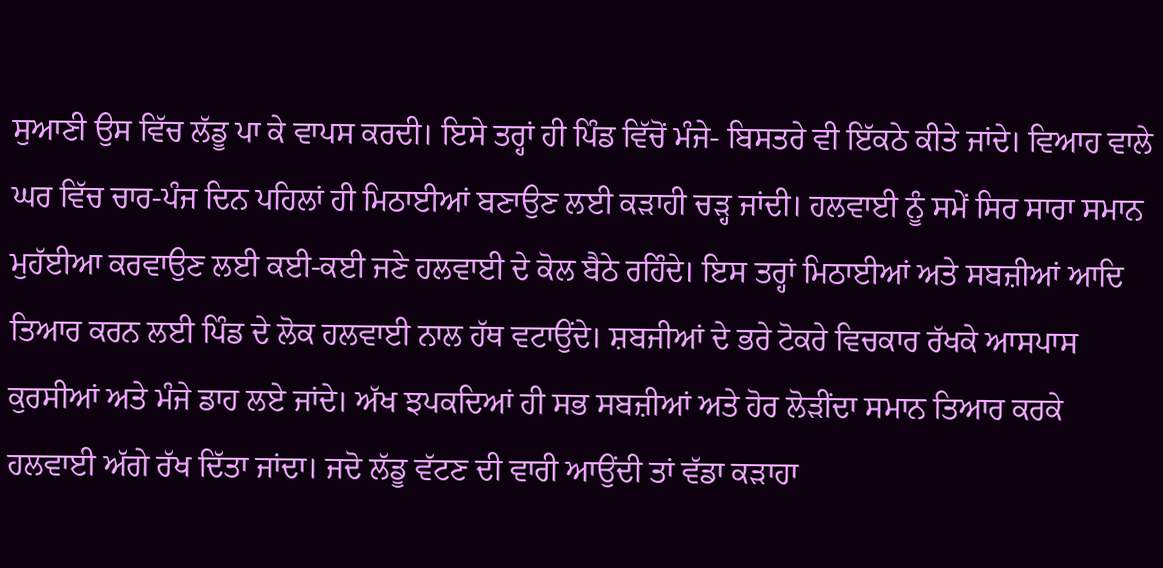ਸੁਆਣੀ ਉਸ ਵਿੱਚ ਲੱਡੂ ਪਾ ਕੇ ਵਾਪਸ ਕਰਦੀ। ਇਸੇ ਤਰ੍ਹਾਂ ਹੀ ਪਿੰਡ ਵਿੱਚੋਂ ਮੰਜੇ- ਬਿਸਤਰੇ ਵੀ ਇੱਕਠੇ ਕੀਤੇ ਜਾਂਦੇ। ਵਿਆਹ ਵਾਲੇ ਘਰ ਵਿੱਚ ਚਾਰ-ਪੰਜ ਦਿਨ ਪਹਿਲਾਂ ਹੀ ਮਿਠਾਈਆਂ ਬਣਾਉਣ ਲਈ ਕੜਾਹੀ ਚੜ੍ਹ ਜਾਂਦੀ। ਹਲਵਾਈ ਨੂੰ ਸਮੇਂ ਸਿਰ ਸਾਰਾ ਸਮਾਨ ਮੁਹੱਈਆ ਕਰਵਾਉਣ ਲਈ ਕਈ-ਕਈ ਜਣੇ ਹਲਵਾਈ ਦੇ ਕੋਲ ਬੈਠੇ ਰਹਿੰਦੇ। ਇਸ ਤਰ੍ਹਾਂ ਮਿਠਾਈਆਂ ਅਤੇ ਸਬਜ਼ੀਆਂ ਆਦਿ ਤਿਆਰ ਕਰਨ ਲਈ ਪਿੰਡ ਦੇ ਲੋਕ ਹਲਵਾਈ ਨਾਲ ਹੱਥ ਵਟਾਉਂਦੇ। ਸ਼ਬਜੀਆਂ ਦੇ ਭਰੇ ਟੋਕਰੇ ਵਿਚਕਾਰ ਰੱਖਕੇ ਆਸਪਾਸ ਕੁਰਸੀਆਂ ਅਤੇ ਮੰਜੇ ਡਾਹ ਲਏ ਜਾਂਦੇ। ਅੱਖ ਝਪਕਦਿਆਂ ਹੀ ਸਭ ਸਬਜ਼ੀਆਂ ਅਤੇ ਹੋਰ ਲੋੜੀਂਦਾ ਸਮਾਨ ਤਿਆਰ ਕਰਕੇ ਹਲਵਾਈ ਅੱਗੇ ਰੱਖ ਦਿੱਤਾ ਜਾਂਦਾ। ਜਦੋ ਲੱਡੂ ਵੱਟਣ ਦੀ ਵਾਰੀ ਆਉਂਦੀ ਤਾਂ ਵੱਡਾ ਕੜਾਹਾ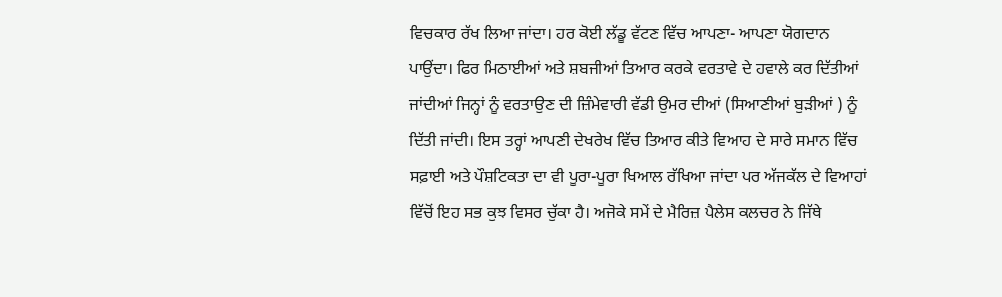ਵਿਚਕਾਰ ਰੱਖ ਲਿਆ ਜਾਂਦਾ। ਹਰ ਕੋਈ ਲੱਡੂ ਵੱਟਣ ਵਿੱਚ ਆਪਣਾ- ਆਪਣਾ ਯੋਗਦਾਨ ਪਾਉਂਦਾ। ਫਿਰ ਮਿਠਾਈਆਂ ਅਤੇ ਸ਼ਬਜੀਆਂ ਤਿਆਰ ਕਰਕੇ ਵਰਤਾਵੇ ਦੇ ਹਵਾਲੇ ਕਰ ਦਿੱਤੀਆਂ ਜਾਂਦੀਆਂ ਜਿਨ੍ਹਾਂ ਨੂੰ ਵਰਤਾਉਣ ਦੀ ਜ਼ਿੰਮੇਵਾਰੀ ਵੱਡੀ ਉਮਰ ਦੀਆਂ (ਸਿਆਣੀਆਂ ਬੁੜੀਆਂ ) ਨੂੰ ਦਿੱਤੀ ਜਾਂਦੀ। ਇਸ ਤਰ੍ਹਾਂ ਆਪਣੀ ਦੇਖਰੇਖ ਵਿੱਚ ਤਿਆਰ ਕੀਤੇ ਵਿਆਹ ਦੇ ਸਾਰੇ ਸਮਾਨ ਵਿੱਚ ਸਫ਼ਾਈ ਅਤੇ ਪੌਸ਼ਟਿਕਤਾ ਦਾ ਵੀ ਪੂਰਾ-ਪੂਰਾ ਖਿਆਲ ਰੱਖਿਆ ਜਾਂਦਾ ਪਰ ਅੱਜਕੱਲ ਦੇ ਵਿਆਹਾਂ ਵਿੱਚੋਂ ਇਹ ਸਭ ਕੁਝ ਵਿਸਰ ਚੁੱਕਾ ਹੈ। ਅਜੋਕੇ ਸਮੇਂ ਦੇ ਮੈਰਿਜ਼ ਪੈਲੇਸ ਕਲਚਰ ਨੇ ਜਿੱਥੇ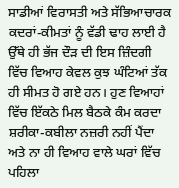ਸਾਡੀਆਂ ਵਿਰਾਸਤੀ ਅਤੇ ਸੱਭਿਆਚਾਰਕ ਕਦਰਾਂ-ਕੀਮਤਾਂ ਨੂੰ ਵੱਡੀ ਢਾਹ ਲਾਈ ਹੈ ਉੱਥੇ ਹੀ ਭੱਜ ਦੌੜ ਦੀ ਇਸ ਜ਼ਿੰਦਗੀ ਵਿੱਚ ਵਿਆਹ ਕੇਵਲ ਕੁਝ ਘੰਟਿਆਂ ਤੱਕ ਹੀ ਸੀਮਤ ਹੋ ਗਏ ਹਨ। ਹੁਣ ਵਿਆਹਾਂ ਵਿੱਚ ਇੱਕਠੇ ਮਿਲ ਬੈਠਕੇ ਕੰਮ ਕਰਦਾ ਸ਼ਰੀਕਾ-ਕਬੀਲਾ ਨਜ਼ਰੀ ਨਹੀਂ ਪੈਂਦਾ ਅਤੇ ਨਾ ਹੀ ਵਿਆਹ ਵਾਲੇ ਘਰਾਂ ਵਿੱਚ ਪਹਿਲਾ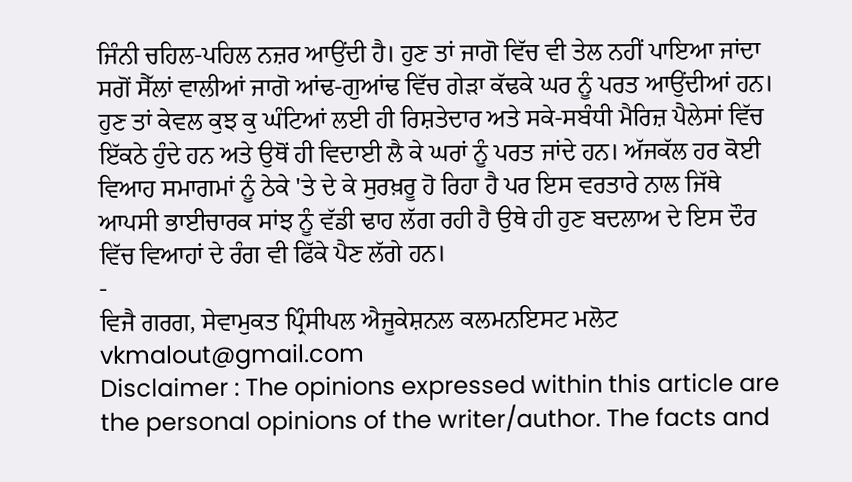ਜਿੰਨੀ ਚਹਿਲ-ਪਹਿਲ ਨਜ਼ਰ ਆਉਂਦੀ ਹੈ। ਹੁਣ ਤਾਂ ਜਾਗੋ ਵਿੱਚ ਵੀ ਤੇਲ ਨਹੀਂ ਪਾਇਆ ਜਾਂਦਾ ਸਗੋਂ ਸੈੱਲਾਂ ਵਾਲੀਆਂ ਜਾਗੋ ਆਂਢ-ਗੁਆਂਢ ਵਿੱਚ ਗੇੜਾ ਕੱਢਕੇ ਘਰ ਨੂੰ ਪਰਤ ਆਉਂਦੀਆਂ ਹਨ। ਹੁਣ ਤਾਂ ਕੇਵਲ ਕੁਝ ਕੁ ਘੰਟਿਆਂ ਲਈ ਹੀ ਰਿਸ਼ਤੇਦਾਰ ਅਤੇ ਸਕੇ-ਸਬੰਧੀ ਮੈਰਿਜ਼ ਪੈਲੇਸਾਂ ਵਿੱਚ ਇੱਕਠੇ ਹੁੰਦੇ ਹਨ ਅਤੇ ਉਥੋਂ ਹੀ ਵਿਦਾਈ ਲੈ ਕੇ ਘਰਾਂ ਨੂੰ ਪਰਤ ਜਾਂਦੇ ਹਨ। ਅੱਜਕੱਲ ਹਰ ਕੋਈ ਵਿਆਹ ਸਮਾਗਮਾਂ ਨੂੰ ਠੇਕੇ 'ਤੇ ਦੇ ਕੇ ਸੁਰਖ਼ਰੂ ਹੋ ਰਿਹਾ ਹੈ ਪਰ ਇਸ ਵਰਤਾਰੇ ਨਾਲ ਜਿੱਥੇ ਆਪਸੀ ਭਾਈਚਾਰਕ ਸਾਂਝ ਨੂੰ ਵੱਡੀ ਢਾਹ ਲੱਗ ਰਹੀ ਹੈ ਉਥੇ ਹੀ ਹੁਣ ਬਦਲਾਅ ਦੇ ਇਸ ਦੌਰ ਵਿੱਚ ਵਿਆਹਾਂ ਦੇ ਰੰਗ ਵੀ ਫਿੱਕੇ ਪੈਣ ਲੱਗੇ ਹਨ।
-
ਵਿਜੈ ਗਰਗ, ਸੇਵਾਮੁਕਤ ਪ੍ਰਿੰਸੀਪਲ ਐਜੂਕੇਸ਼ਨਲ ਕਲਮਨਇਸਟ ਮਲੋਟ
vkmalout@gmail.com
Disclaimer : The opinions expressed within this article are the personal opinions of the writer/author. The facts and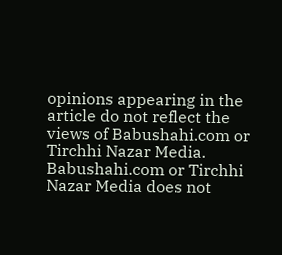opinions appearing in the article do not reflect the views of Babushahi.com or Tirchhi Nazar Media. Babushahi.com or Tirchhi Nazar Media does not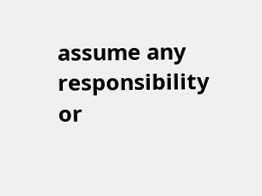assume any responsibility or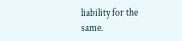liability for the same.